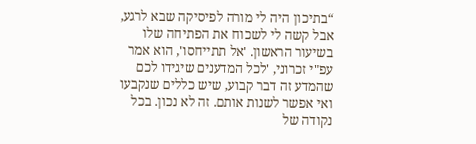“בתיכון היה לי מורה לפיסיקה שבא לרגע, אבל קשה לי לשכוח את הפתיחה שלו בשיעור הראשון. 'אל תתייחסו', הוא אמר עפ"י זכרוני, 'לכל המדענים שיגידו לכם שהמדע זה דבר קבוע, שיש כללים שנקבעו ואי אפשר לשנות אותם. זה לא נכון. בכל נקודה של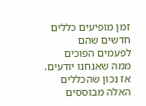זמן מופיעים כללים חדשים שהם לפעמים הפוכים ממה שאנחנו יודעים. אז נכון שהכללים האלה מבוססים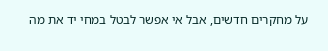על מחקרים חדשים, אבל אי אפשר לבטל במחי יד את מה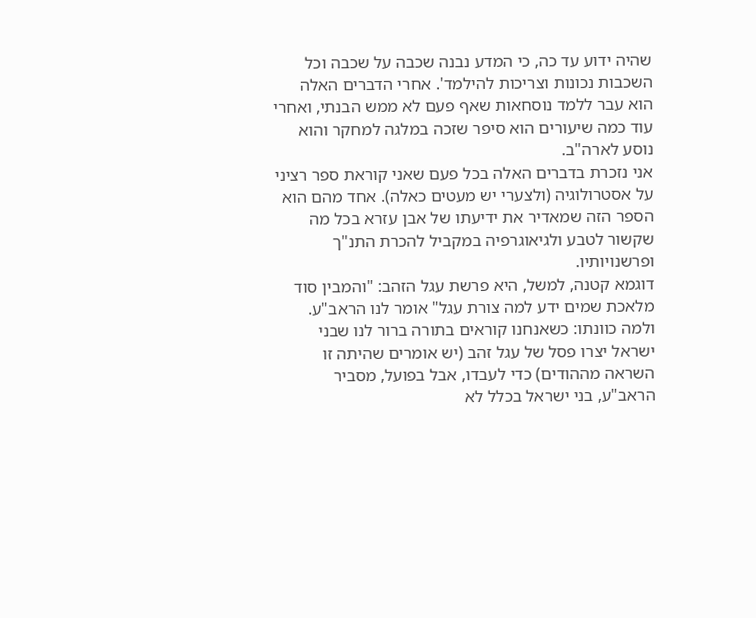שהיה ידוע עד כה, כי המדע נבנה שכבה על שכבה וכל השכבות נכונות וצריכות להילמד'. אחרי הדברים האלה הוא עבר ללמד נוסחאות שאף פעם לא ממש הבנתי, ואחרי עוד כמה שיעורים הוא סיפר שזכה במלגה למחקר והוא נוסע לארה"ב.
אני נזכרת בדברים האלה בכל פעם שאני קוראת ספר רציני על אסטרולוגיה (ולצערי יש מעטים כאלה). אחד מהם הוא הספר הזה שמאדיר את ידיעתו של אבן עזרא בכל מה שקשור לטבע ולגיאוגרפיה במקביל להכרת התנ"ך ופרשנויותיו.
דוגמא קטנה, למשל, היא פרשת עגל הזהב: "והמבין סוד מלאכת שמים ידע למה צורת עגל" אומר לנו הראב"ע. ולמה כוונתו: כשאנחנו קוראים בתורה ברור לנו שבני ישראל יצרו פסל של עגל זהב (יש אומרים שהיתה זו השראה מההודים) כדי לעבדו, אבל בפועל, מסביר הראב"ע, בני ישראל בכלל לא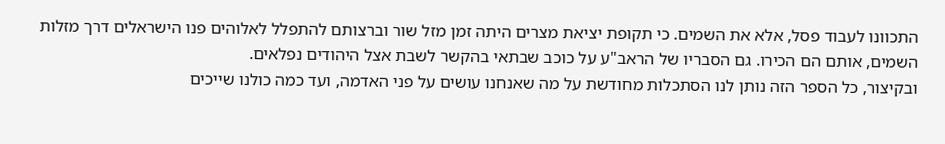התכוונו לעבוד פסל, אלא את השמים. כי תקופת יציאת מצרים היתה זמן מזל שור וברצותם להתפלל לאלוהים פנו הישראלים דרך מזלות השמים, אותם הם הכירו. גם הסבריו של הראב"ע על כוכב שבתאי בהקשר לשבת אצל היהודים נפלאים.
ובקיצור, כל הספר הזה נותן לנו הסתכלות מחודשת על מה שאנחנו עושים על פני האדמה, ועד כמה כולנו שייכים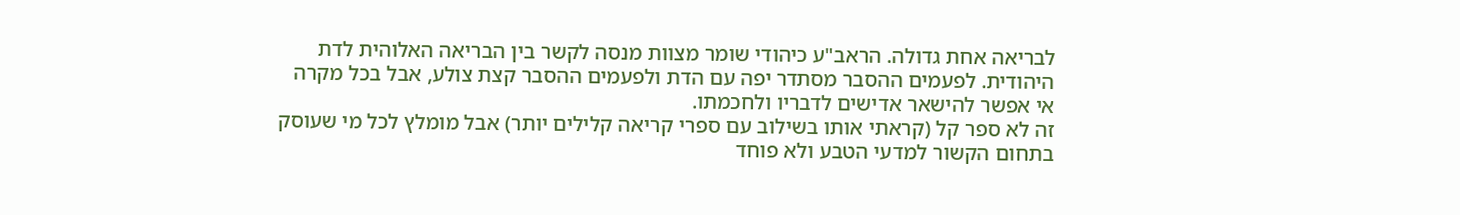לבריאה אחת גדולה. הראב"ע כיהודי שומר מצוות מנסה לקשר בין הבריאה האלוהית לדת היהודית. לפעמים ההסבר מסתדר יפה עם הדת ולפעמים ההסבר קצת צולע, אבל בכל מקרה אי אפשר להישאר אדישים לדבריו ולחכמתו.
זה לא ספר קל (קראתי אותו בשילוב עם ספרי קריאה קלילים יותר) אבל מומלץ לכל מי שעוסק בתחום הקשור למדעי הטבע ולא פוחד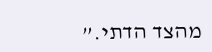מהצד הדתי.”